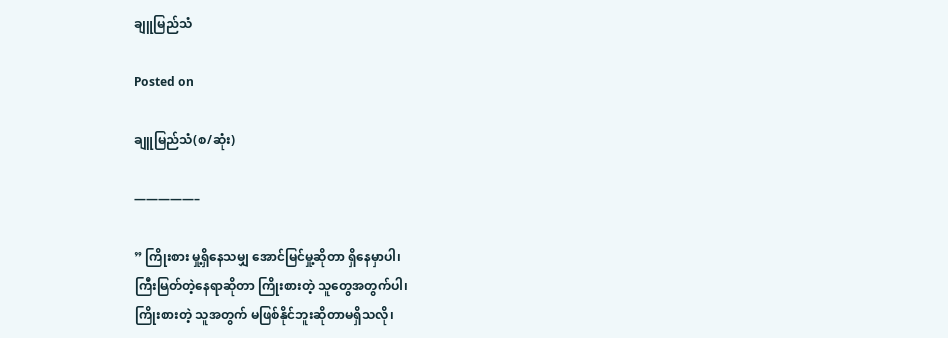ချူမြည်သံ

Posted on

ချူမြည်သံ(စ/ဆုံး)

—————–

” ကြိုးစား မှု့ရှိနေသမျှ အောင်မြင်မှု့ဆိုတာ ရှိနေမှာပါ၊
ကြီးမြတ်တဲ့နေရာဆိုတာ ကြိုးစားတဲ့ သူတွေအတွက်ပါ၊
ကြိုးစားတဲ့ သူအတွက် မဖြစ်နိုင်ဘူးဆိုတာမရှိသလို၊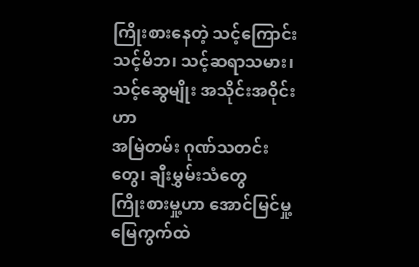ကြိုးစားနေတဲ့ သင့်ကြောင်း
သင့်မိဘ၊ သင့်ဆရာသမား၊ သင့်ဆွေမျိုး အသိုင်းအဝိုင်းဟာ
အမြဲတမ်း ဂုဏ်သတင်းတွေ၊ ချီးမွှမ်းသံတွေ
ကြိုးစားမှု့ဟာ အောင်မြင်မှု့မြေကွက်ထဲ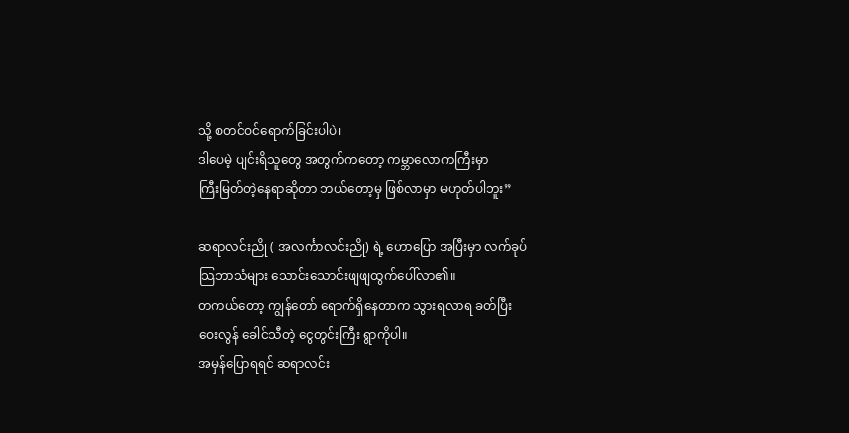သို့ စတင်ဝင်ရောက်ခြင်းပါပဲ၊
ဒါပေမဲ့ ပျင်းရိသူတွေ အတွက်ကတော့ ကမ္ဘာလောကကြီးမှာ
ကြီးမြတ်တဲ့နေရာဆိုတာ ဘယ်တော့မှ ဖြစ်လာမှာ မဟုတ်ပါဘူး”

ဆရာလင်းညို ( အလင်္ကာလင်းညို) ရဲ့ ဟောပြော အပြီးမှာ လက်ခုပ်
သြဘာသံများ သောင်းသောင်းဖျဖျထွက်ပေါ်လာ၏။
တကယ်တော့ ကျွန်တော် ရောက်ရှိနေတာက သွားရလာရ ခတ်ပြီး
ဝေးလွန် ခေါင်သီတဲ့ ငွေတွင်းကြီး ရွာကိုပါ။
အမှန်ပြောရရင် ဆရာလင်း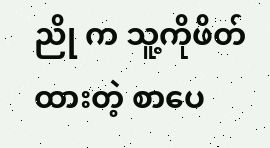ညို က သူ့ကိုဖိတ်ထားတဲ့ စာပေ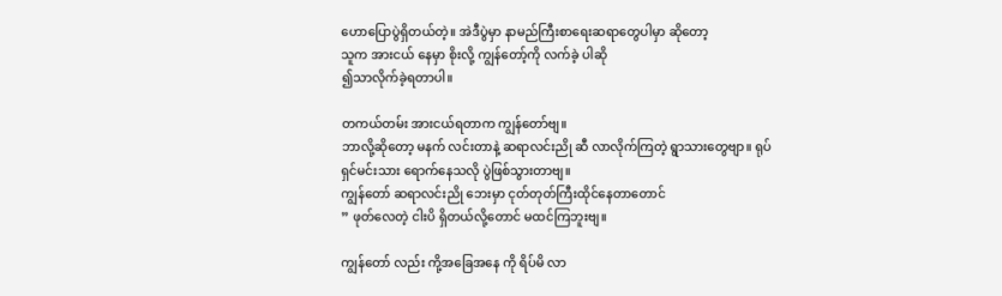ဟောပြောပွဲရှိတယ်တဲ့။ အဲဒီပွဲမှာ နာမည်ကြီးစာရေးဆရာတွေပါမှာ ဆိုတော့
သူက အားငယ် နေမှာ စိုးလို့ ကျွန်တော့်ကို လက်ခဲ့ ပါဆို
၍သာလိုက်ခဲ့ရတာပါ။

တကယ်တမ်း အားငယ်ရတာက ကျွန်တော်ဗျ။
ဘာလို့ဆိုတော့ မနက် လင်းတာနဲ့ ဆရာလင်းညို ဆီ လာလိုက်ကြတဲ့ ရွာသားတွေဗျာ။ ရုပ်ရှင်မင်းသား ရောက်နေသလို ပွဲဖြစ်သွားတာဗျ။
ကျွန်တော် ဆရာလင်းညို ဘေးမှာ ငုတ်တုတ်ကြီးထိုင်နေတာတောင်
” ဖုတ်လေတဲ့ ငါးပိ ရှိတယ်လို့တောင် မထင်ကြဘူးဗျ။

ကျွန်တော် လည်း ကို့အခြေအနေ ကို ရိပ်မိ လာ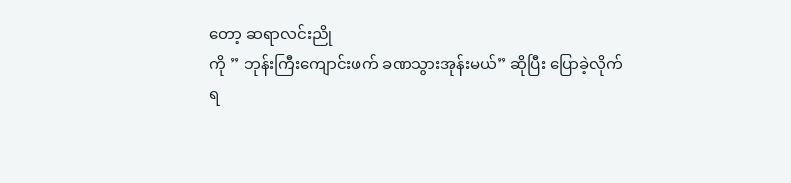တော့ ဆရာလင်းညို
ကို ” ဘုန်းကြီးကျောင်းဖက် ခဏသွားအုန်းမယ်” ဆိုပြီး ပြောခဲ့လိုက်
ရ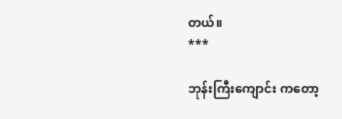တယ်။
***

ဘုန်းကြီးကျောင်း ကတော့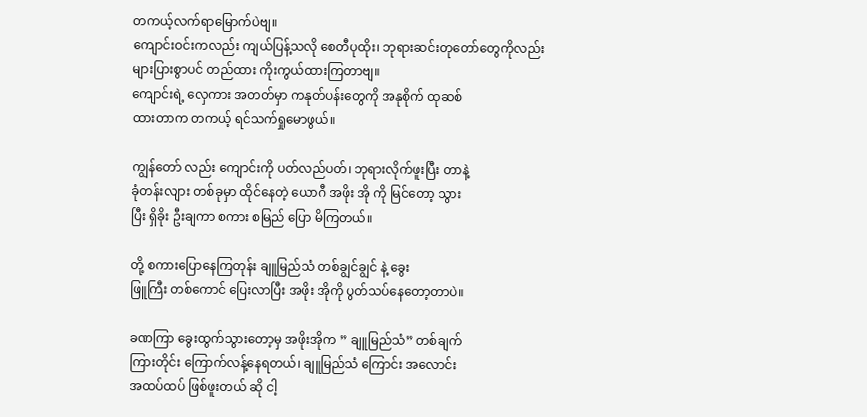တကယ့်လက်ရာမြောက်ပဲဗျ။
ကျောင်းဝင်းကလည်း ကျယ်ပြန့်သလို စေတီပုထိုး၊ ဘုရားဆင်းတုတော်တွေကိုလည်း များပြားစွာပင် တည်ထား ကိုးကွယ်ထားကြတာဗျ။
ကျောင်းရဲ့ လှေကား အတတ်မှာ ကနုတ်ပန်းတွေကို အနုစိုက် ထုဆစ်
ထားတာက တကယ့် ရင်သက်ရှုမောဖွယ်။

ကျွန်တော် လည်း ကျောင်းကို ပတ်လည်ပတ်၊ ဘုရားလိုက်ဖူးပြီး တာနဲ့
ခုံတန်းလျား တစ်ခုမှာ ထိုင်နေတဲ့ ယောဂီ အဖိုး အို ကို မြင်တော့ သွား
ပြီး ရှိခိုး ဦးချကာ စကား စမြည် ပြော မိကြတယ်။

တို့ စကားပြောနေကြတုန်း ချူမြည်သံ တစ်ချွင်ချွင် နဲ့ ခွေး
ဖြူကြီး တစ်ကောင် ပြေးလာပြီး အဖိုး အိုကို ပွတ်သပ်နေတော့တာပဲ။

ခဏကြာ ခွေးထွက်သွားတော့မှ အဖိုးအိုက ” ချူမြည်သံ” တစ်ချက်
ကြားတိုင်း ကြောက်လန့်နေရတယ်၊ ချူမြည်သံ ကြောင်း အလောင်း
အထပ်ထပ် ဖြစ်ဖူးတယ် ဆို ငါ့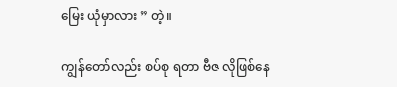မြေး ယုံမှာလား ” တဲ့။

ကျွန်တော်လည်း စပ်စု ရတာ ဗီဇ လိုဖြစ်နေ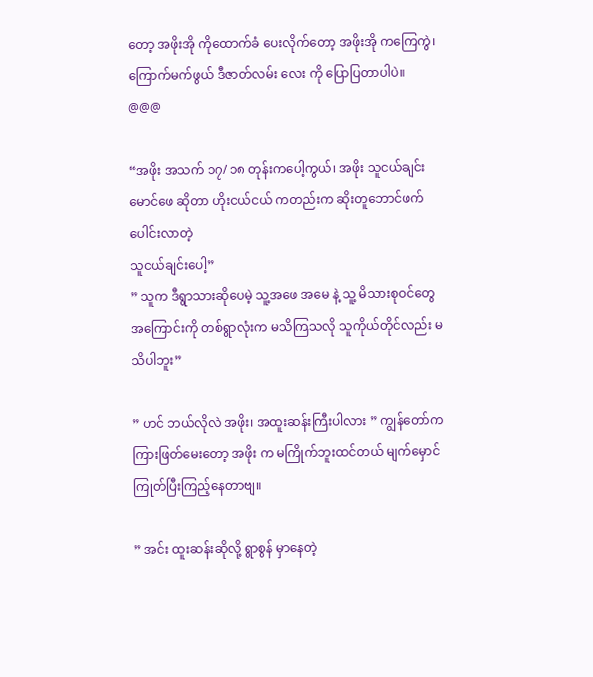တော့ အဖိုးအို ကိုထောက်ခံ ပေးလိုက်တော့ အဖိုးအို ကကြေကွဲ၊ကြောက်မက်ဖွယ် ဒီဇာတ်လမ်း လေး ကို ပြောပြတာပါပဲ။
@@@

“အဖိုး အသက် ၁၇/ ၁၈ တုန်းကပေါ့ကွယ်၊ အဖိုး သူငယ်ချင်း မောင်ဖေ ဆိုတာ ဟိုးငယ်ငယ် ကတည်းက ဆိုးတူဘောင်ဖက် ပေါင်းလာတဲ့
သူငယ်ချင်းပေါ့”
” သူက ဒီရွာသားဆိုပေမဲ့ သူ့အဖေ အမေ နဲ့ သူ့ မိသားစုဝင်တွေ အကြောင်းကို တစ်ရွာလုံးက မသိကြသလို သူကိုယ်တိုင်လည်း မသိပါဘူး”

” ဟင် ဘယ်လိုလဲ အဖိုး၊ အထူးဆန်းကြီးပါလား ” ကျွန်တော်ကကြားဖြတ်မေးတော့ အဖိုး က မကြိုက်ဘူးထင်တယ် မျက်မှောင်ကြုတ်ပြီးကြည့်နေတာဗျ။

” အင်း ထူးဆန်းဆိုလို့ ရွာစွန် မှာနေတဲ့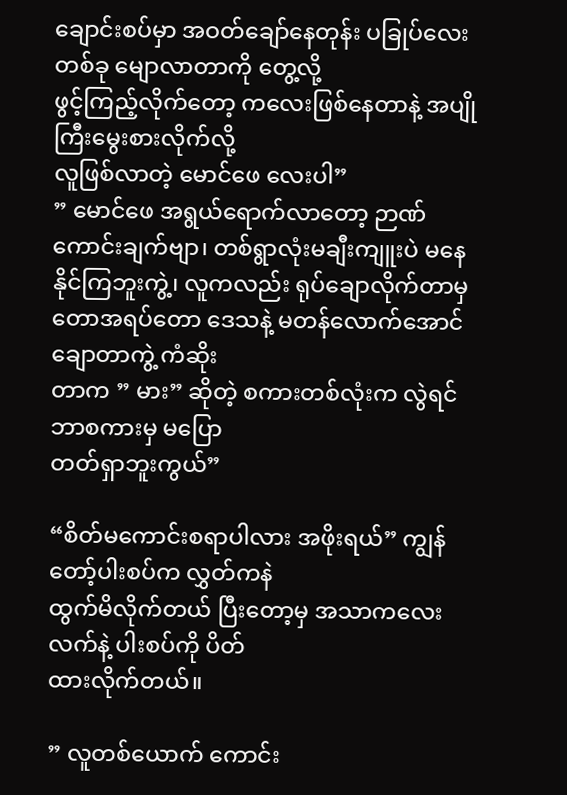ချောင်းစပ်မှာ အဝတ်ချော်နေတုန်း ပခြုပ်လေးတစ်ခု မျောလာတာကို တွေ့လို့
ဖွင့်ကြည့်လိုက်တော့ ကလေးဖြစ်နေတာနဲ့ အပျိုကြီးမွေးစားလိုက်လို့
လူဖြစ်လာတဲ့ မောင်ဖေ လေးပါ”
” မောင်ဖေ အရွယ်ရောက်လာတော့ ဉာဏ်ကောင်းချက်ဗျာ၊ တစ်ရွာလုံးမချီးကျူးပဲ မနေနိုင်ကြဘူးကွဲ့၊ လူကလည်း ရုပ်ချောလိုက်တာမှ
တောအရပ်တော ဒေသနဲ့ မတန်လောက်အောင်ချောတာကွဲ့ ကံဆိုး
တာက ” မား” ဆိုတဲ့ စကားတစ်လုံးက လွဲရင် ဘာစကားမှ မပြော
တတ်ရှာဘူးကွယ်”

“စိတ်မကောင်းစရာပါလား အဖိုးရယ်” ကျွန်တော့်ပါးစပ်က လွှတ်ကနဲ
ထွက်မိလိုက်တယ် ပြီးတော့မှ အသာကလေး လက်နဲ့ ပါးစပ်ကို ပိတ်
ထားလိုက်တယ်။

” လူတစ်ယောက် ကောင်း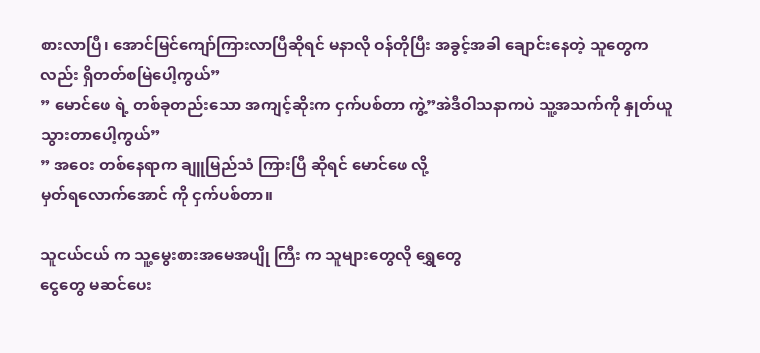စားလာပြီ၊ အောင်မြင်ကျော်ကြားလာပြီဆိုရင် မနာလို ဝန်တိုပြီး အခွင့်အခါ ချောင်းနေတဲ့ သူတွေကလည်း ရှိတတ်စမြဲပေါ့ကွယ်”
” မောင်ဖေ ရဲ့ တစ်ခုတည်းသော အကျင့်ဆိုးက ငှက်ပစ်တာ ကွဲ့”အဲဒီဝါသနာကပဲ သူ့အသက်ကို နှုတ်ယူသွားတာပေါ့ကွယ်”
” အဝေး တစ်နေရာက ချူမြည်သံ ကြားပြီ ဆိုရင် မောင်ဖေ လို့
မှတ်ရလောက်အောင် ကို ငှက်ပစ်တာ။

သူငယ်ငယ် က သူ့မွေးစားအမေအပျို ကြီး က သူများတွေလို ရွှေတွေ
ငွေတွေ မဆင်ပေး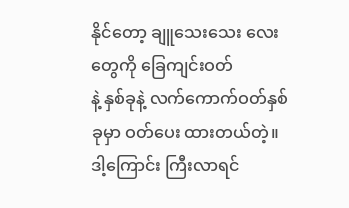နိုင်တော့ ချူသေးသေး လေး တွေကို ခြေကျင်းဝတ်
နဲ့ နှစ်ခုနဲ့ လက်ကောက်ဝတ်နှစ်ခုမှာ ဝတ်ပေး ထားတယ်တဲ့။
ဒါ့ကြောင်း ကြီးလာရင်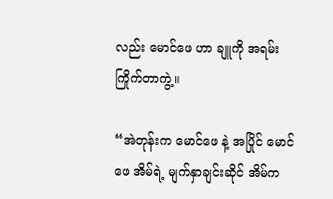လည်း မောင်ဖေ ဟာ ချူကို အရမ်းကြိုက်တာကွဲ့။

“အဲတုန်းက မောင်ဖေ နဲ့ အပြိုင် မောင်ဖေ အိမ်ရဲ့ မျက်နှာချင်းဆိုင် အိမ်က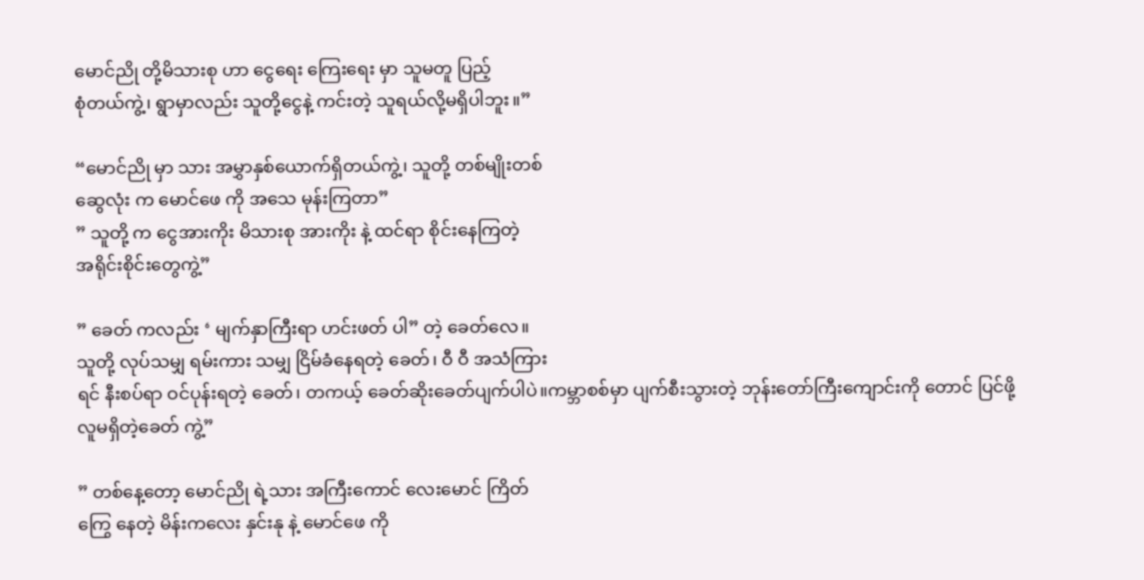မောင်ညို တို့မိသားစု ဟာ ငွေရေး ကြေးရေး မှာ သူမတူ ပြည့်
စုံတယ်ကွဲ့၊ ရွာမှာလည်း သူတို့ငွေနဲ့ ကင်းတဲ့ သူရယ်လို့မရှိပါဘူး။”

“မောင်ညို မှာ သား အမွှာနှစ်ယောက်ရှိတယ်ကွဲ့၊ သူတို့ တစ်မျိုးတစ်
ဆွေလုံး က မောင်ဖေ ကို အသေ မုန်းကြတာ”
” သူတို့ က ငွေအားကိုး မိသားစု အားကိုး နဲ့ ထင်ရာ စိုင်းနေကြတဲ့
အရိုင်းစိုင်းတွေကွဲ့”

” ခေတ် ကလည်း ‘ မျက်နှာကြီးရာ ဟင်းဖတ် ပါ” တဲ့ ခေတ်လေ။
သူတို့ လုပ်သမျှ ရမ်းကား သမျှ ငြိမ်ခံနေရတဲ့ ခေတ်၊ ဝီ ဝီ အသံကြား
ရင် နီးစပ်ရာ ဝင်ပုန်းရတဲ့ ခေတ်၊ တကယ့် ခေတ်ဆိုးခေတ်ပျက်ပါပဲ။ကမ္ဘာစစ်မှာ ပျက်စီးသွားတဲ့ ဘုန်းတော်ကြီးကျောင်းကို တောင် ပြင်ဖို့
လူမရှိတဲ့ခေတ် ကွဲ့”

” တစ်နေ့တော့ မောင်ညို ရဲ့သား အကြီးကောင် လေးမောင် ကြိတ်
ကြွေ နေတဲ့ မိန်းကလေး နှင်းနု နဲ့ မောင်ဖေ ကို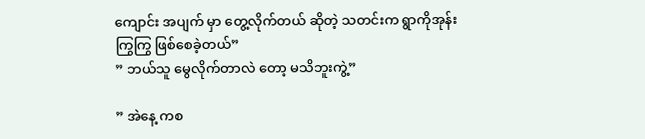ကျောင်း အပျက် မှာ တွေ့လိုက်တယ် ဆိုတဲ့ သတင်းက ရွာကိုအုန်း
ကြွကြွ ဖြစ်စေခဲ့တယ်”
” ဘယ်သူ မွေလိုက်တာလဲ တော့ မသိဘူးကွဲ့”

” အဲနေ့ ကစ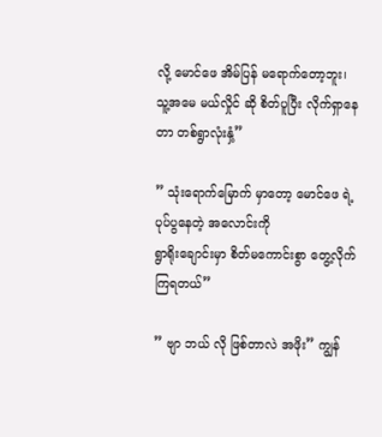လို့ မောင်ဖေ အိမ်ပြန် မရောက်တော့ဘူး၊
သူ့အမေ မယ်လှိုင် ဆို စိတ်ပူပြီး လိုက်ရှာနေတာ တစ်ရွာလုံးနှံ့”

” သုံးရောက်မြောက် မှာတော့ မောင်ဖေ ရဲ့ ပုပ်ပွနေတဲ့ အလောင်းကို
ရွာရိုးချောင်းမှာ စိတ်မကောင်းစွာ တွေ့လိုက်ကြရတယ်”

” ဗျာ ဘယ် လို ဖြစ်တာလဲ အဖိုး” ကျွန်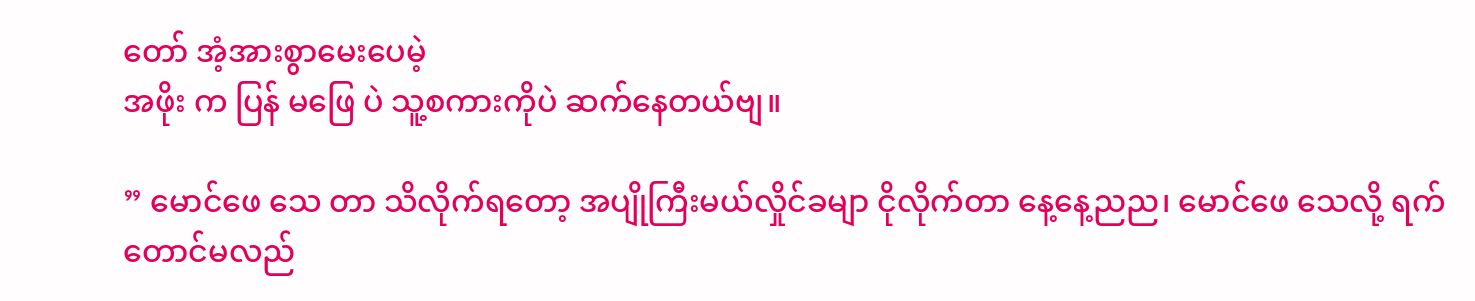တော် အံ့အားစွာမေးပေမဲ့
အဖိုး က ပြန် မဖြေ ပဲ သူ့စကားကိုပဲ ဆက်နေတယ်ဗျ။

” မောင်ဖေ သေ တာ သိလိုက်ရတော့ အပျိုကြီးမယ်လှိုင်ခမျာ ငိုလိုက်တာ နေ့နေ့ညည၊ မောင်ဖေ သေလို့ ရက်တောင်မလည်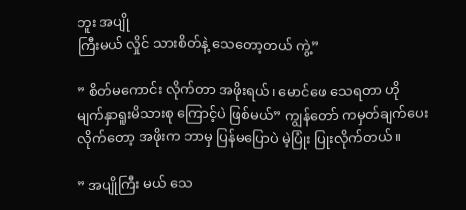ဘူး အပျို
ကြီးမယ် လှိုင် သားစိတ်နဲ့ သေတော့တယ် ကွဲ့”

” စိတ်မကောင်း လိုက်တာ အဖိုးရယ်၊ မောင်ဖေ သေရတာ ဟို
မျက်နှာရူးမိသားစု ကြောင့်ပဲ ဖြစ်မယ်” ကျွန်တော် ကမှတ်ချက်ပေး
လိုက်တော့ အဖိုးက ဘာမှ ပြန်မပြောပဲ မဲ့ပြုံး ပြုးလိုက်တယ်။

” အပျိုကြီး မယ် သေ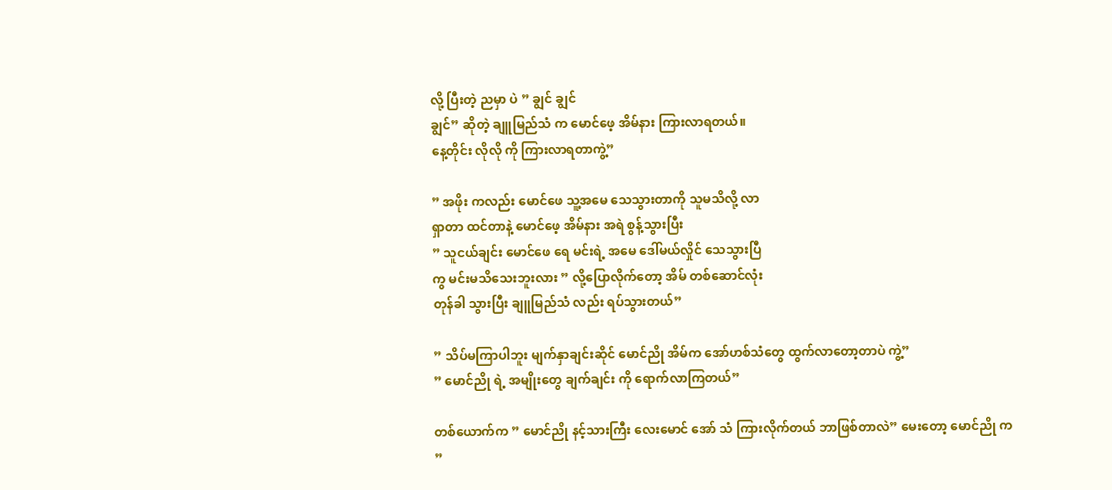လို့ ပြီးတဲ့ ညမှာ ပဲ ” ချွင် ချွင်
ချွင်” ဆိုတဲ့ ချူမြည်သံ က မောင်ဖေ့ အိမ်နား ကြားလာရတယ်။
နေ့တိုင်း လိုလို ကို ကြားလာရတာကွဲ့”

” အဖိုး ကလည်း မောင်ဖေ သူ့အမေ သေသွားတာကို သူမသိလို့ လာ
ရှာတာ ထင်တာနဲ့ မောင်ဖေ့ အိမ်နား အရဲ စွန့်သွားပြီး
” သူငယ်ချင်း မောင်ဖေ ရေ မင်းရဲ့ အမေ ဒေါ်မယ်လှိုင် သေသွားပြီ
ကွ မင်းမသိသေးဘူးလား ” လို့ပြောလိုက်တော့ အိမ် တစ်ဆောင်လုံး
တုန်ခါ သွားပြီး ချူမြည်သံ လည်း ရပ်သွားတယ်”

” သိပ်မကြာပါဘူး မျက်နှာချင်းဆိုင် မောင်ညို အိမ်က အော်ဟစ်သံတွေ ထွက်လာတော့တာပဲ ကွဲ့”
” မောင်ညို ရဲ့ အမျိုးတွေ ချက်ချင်း ကို ရောက်လာကြတယ်”

တစ်ယောက်က ” မောင်ညို နင့်သားကြီး လေးမောင် အော် သံ ကြားလိုက်တယ် ဘာဖြစ်တာလဲ” မေးတော့ မောင်ညို က
”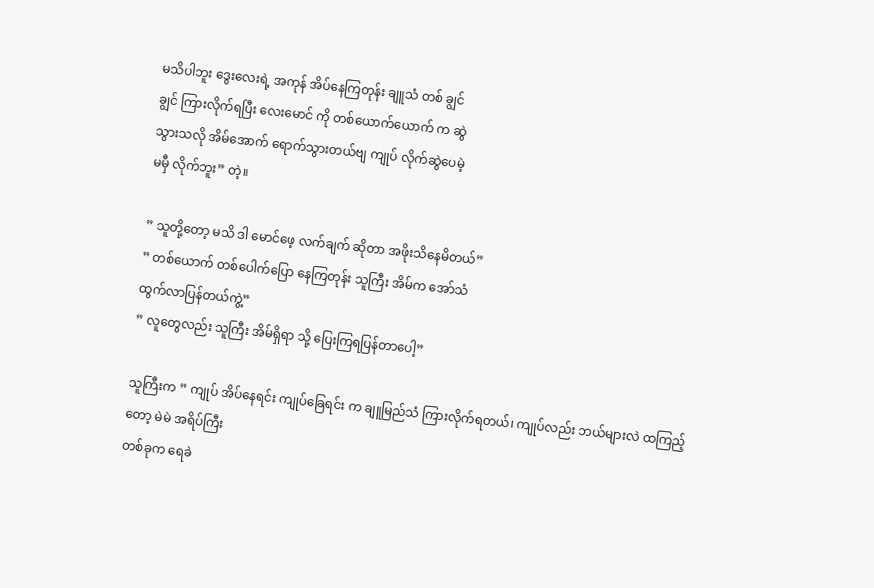မသိပါဘူး ဒွေးလေးရဲ့ အကုန် အိပ်နေကြတုန်း ချူသံ တစ် ချွင်
ချွင် ကြားလိုက်ရပြီး လေးမောင် ကို တစ်ယောက်ယောက် က ဆွဲ
သွားသလို အိမ်အောက် ရောက်သွားတယ်ဗျ ကျုပ် လိုက်ဆွဲပေမဲ့
မမှီ လိုက်ဘူး” တဲ့။

” သူတို့တော့ မသိ ဒါ မောင်ဖေ့ လက်ချက် ဆိုတာ အဖိုးသိနေမိတယ်”
” တစ်ယောက် တစ်ပေါက်ပြော နေကြတုန်း သူကြီး အိမ်က အော်သံ
ထွက်လာပြန်တယ်ကွဲ့”
” လူတွေလည်း သူကြီး အိမ်ရှိရာ သို့ ပြေးကြရပြန်တာပေါ့”

သူကြီးက ” ကျုပ် အိပ်နေရင်း ကျုပ်ခြေရင်း က ချူမြည်သံ ကြားလိုက်ရတယ်၊ ကျုပ်လည်း ဘယ်များလဲ ထကြည့်တော့ မဲမဲ အရိပ်ကြီး
တစ်ခုက ရေခဲ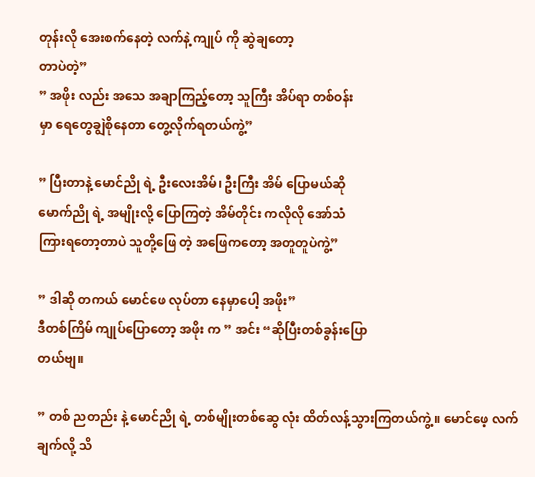တုန်းလို အေးစက်နေတဲ့ လက်နဲ့ ကျုပ် ကို ဆွဲချတော့
တာပဲတဲ့”
” အဖိုး လည်း အသေ အချာကြည့်တော့ သူကြီး အိပ်ရာ တစ်ဝန်း
မှာ ရေတွေချွဲစိုနေတာ တွေ့လိုက်ရတယ်ကွဲ့”

” ပြီးတာနဲ့ မောင်ညို ရဲ့ ဦးလေးအိမ်၊ ဦးကြီး အိမ် ပြောမယ်ဆို
မောက်ညို ရဲ့ အမျိုးလို့ ပြောကြတဲ့ အိမ်တိုင်း ကလိုလို အော်သံ
ကြားရတော့တာပဲ သူတို့ဖြေ တဲ့ အဖြေကတော့ အတူတူပဲကွဲ့”

” ဒါဆို တကယ် မောင်ဖေ လုပ်တာ နေမှာပေါ့ အဖိုး”
ဒီတစ်ကြိမ် ကျုပ်ပြောတော့ အဖိုး က ” အင်း “ဆိုပြီးတစ်ခွန်းပြော
တယ်ဗျ။

” တစ် ညတည်း နဲ့ မောင်ညို ရဲ့ တစ်မျိုးတစ်ဆွေ လုံး ထိတ်လန့်သွားကြတယ်ကွဲ့။ မောင်ဖေ့ လက်ချက်လို့ သိ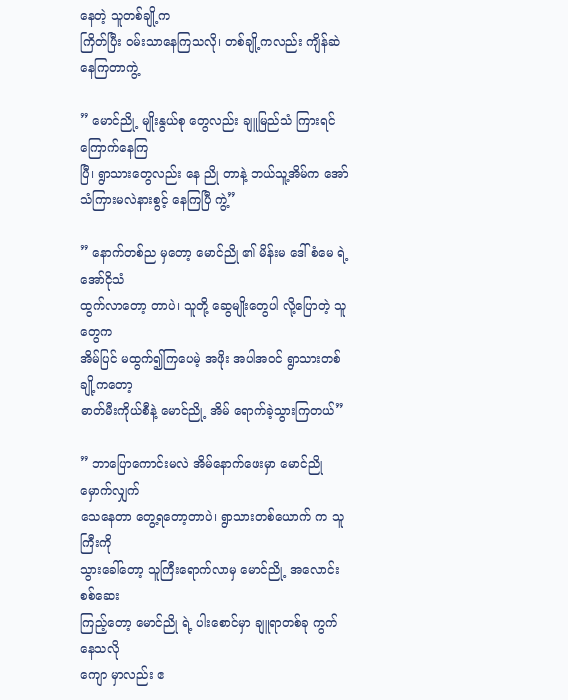နေတဲ့ သူတစ်ချို့က
ကြိတ်ပြီး ဝမ်းသာနေကြသလို၊ တစ်ချို့ကလည်း ကျိန်ဆဲနေကြတာကွဲ့

” မောင်ညို့ မျိုးနွယ်စု တွေလည်း ချူမြည်သံ ကြားရင်ကြောက်နေကြ
ပြီ၊ ရွာသားတွေလည်း နေ ညို တာနဲ့ ဘယ်သူ့အိမ်က အော်သံကြားမလဲနားစွင့် နေကြပြီ ကွဲ့”

” နောက်တစ်ည မှတော့ မောင်ညို ၏ မိန်းမ ဒေါ်စံမေ ရဲ့ အော်ငိုသံ
ထွက်လာတော့ တာပဲ၊ သူတို့ ဆွေမျိုးတွေပါ လို့ပြောတဲ့ သူတွေက
အိမ်ပြင် မထွက်၍ကြပေမဲ့ အဖိုး အပါအဝင် ရွာသားတစ်ချို့ကတော့
ဓာတ်မီးကိုယ်စီနဲ့ မောင်ညို့ အိမ် ရောက်ခဲ့သွားကြတယ်”

” ဘာပြောကောင်းမလဲ အိမ်နောက်ဖေးမှာ မောင်ညို မှောက်လျှက်
သေနေတာ တွေ့ရတော့တာပဲ၊ ရွာသားတစ်ယောက် က သူကြီးကို
သွားခေါ်တော့ သူကြီးရောက်လာမှ မောင်ညို့ အလောင်း စစ်ဆေး
ကြည့်တော့ မောင်ညို ရဲ့ ပါးစောင်မှာ ချူရာတစ်ခု ကွက်နေသလို
ကျော မှာလည်း ဧ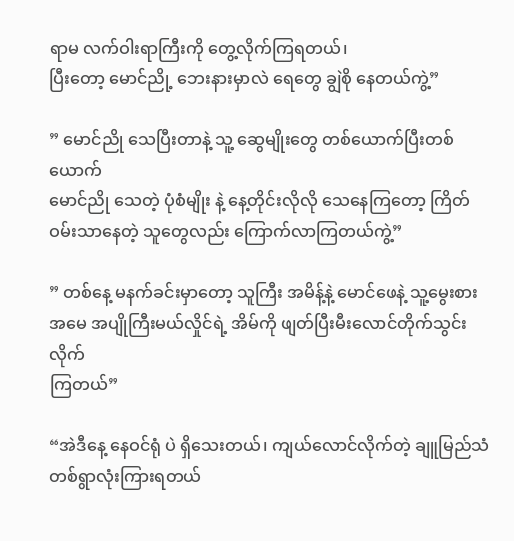ရာမ လက်ဝါးရာကြီးကို တွေ့လိုက်ကြရတယ်၊
ပြီးတော့ မောင်ညို့ ဘေးနားမှာလဲ ရေတွေ ချွဲစို နေတယ်ကွဲ့”

” မောင်ညို သေပြီးတာနဲ့ သူ့ ဆွေမျိုးတွေ တစ်ယောက်ပြီးတစ်ယောက်
မောင်ညို သေတဲ့ ပုံစံမျိုး နဲ့ နေ့တိုင်းလိုလို သေနေကြတော့ ကြိတ်
ဝမ်းသာနေတဲ့ သူတွေလည်း ကြောက်လာကြတယ်ကွဲ့”

” တစ်နေ့ မနက်ခင်းမှာတော့ သူကြီး အမိန့်နဲ့ မောင်ဖေနဲ့ သူ့မွေးစား
အမေ အပျိုကြီးမယ်လှိုင်ရဲ့ အိမ်ကို ဖျတ်ပြီးမီးလောင်တိုက်သွင်းလိုက်
ကြတယ်”

“အဲဒီနေ့ နေဝင်ရုံ ပဲ ရှိသေးတယ်၊ ကျယ်လောင်လိုက်တဲ့ ချူမြည်သံ
တစ်ရွာလုံးကြားရတယ်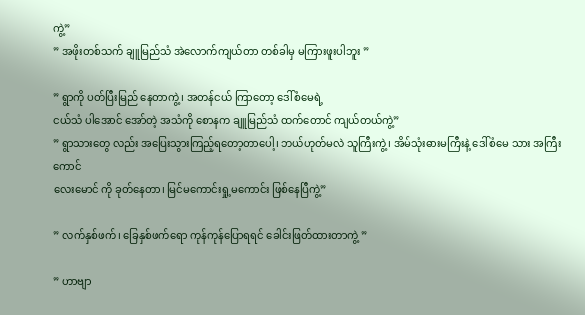ကွဲ့”
” အဖိုးတစ်သက် ချူမြည်သံ အဲလောက်ကျယ်တာ တစ်ခါမှ မကြားဖူးပါဘူး ”

” ရွာကို ပတ်ပြီးမြည် နေတာကွဲ့၊ အတန်ငယ် ကြာတော့ ဒေါ်စံမေရဲ့
ငယ်သံ ပါအောင် အော်တဲ့ အသံကို စောနက ချူမြည်သံ ထက်တောင် ကျယ်တယ်ကွဲ့”
” ရွာသားတွေ လည်း အပြေးသွားကြည့်ရတော့တာပေါ့၊ ဘယ်ဟုတ်မလဲ သူကြီးကွဲ့၊ အိမ်သုံးဓားမကြီးနဲ့ ဒေါ်စံမေ သား အကြီးကောင်
လေးမောင် ကို ခုတ်နေတာ၊ မြင်မကောင်းရှု့မကောင်း ဖြစ်နေပြီကွဲ့”

” လက်နှစ်ဖက်၊ ခြေနှစ်ဖက်ရော ကုန်ကုန်ပြောရရင် ခေါင်းဖြတ်ထားတာကွဲ့ ”

” ဟာဗျာ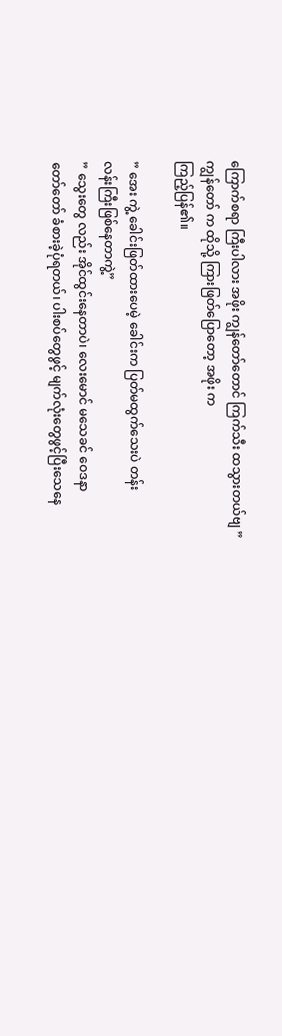ကြောက်စရာ ကြီးပါလား အဖိုး ကျွန်တော်တောင် ကြက်သီး ထသွားတယ်ဗျ ”
ကျွန်တော် က ထိုသို့ ကြားဖြတ်ပြောတော့ အဖိုး က
ကြည့်ပြန်၏။

” အေး ကွဲ့ ခေါင်းဖြတ်ထားပေမဲ့ ခေါင်းက ပြတ်မထွက်သေးပဲ တန်း
လန်းကြီးဖြစ်နေတာကွဲ့”
” သွေးတွေ လည်း အိုင်ထွင်းနေတာပဲ၊ လေးမောင် မသေခင် ဝေဒနာ
တော်တော် ခံစားခဲ့ပုံရတယ်၊ ပါးစပ်တွေဖွင့် မျက်လုံးတွေဖွင့်ပြီးသေနေ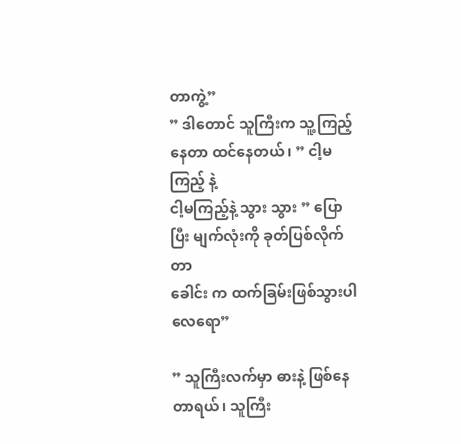တာကွဲ့”
” ဒါတောင် သူကြီးက သူ့ကြည့်နေတာ ထင်နေတယ်၊ ” ငါ့မကြည့် နဲ့
ငါ့မကြည့်နဲ့ သွား သွား ” ပြောပြီး မျက်လုံးကို ခုတ်ပြစ်လိုက်တာ
ခေါင်း က ထက်ခြမ်းဖြစ်သွားပါလေရော”

” သူကြီးလက်မှာ ဓားနဲ့ ဖြစ်နေတာရယ်၊ သူကြီး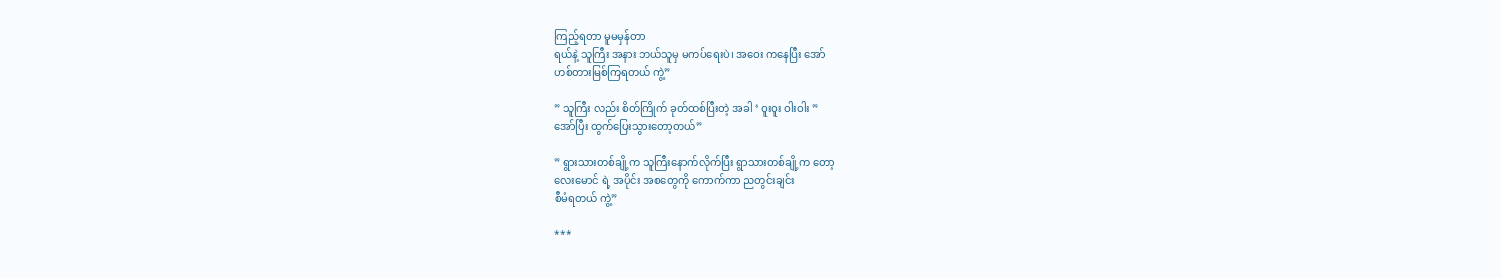ကြည့်ရတာ မူမမှန်တာ
ရယ်နဲ့ သူကြီး အနား ဘယ်သူမှ မကပ်ရေးပဲ၊ အဝေး ကနေပြီး အော်
ဟစ်တားမြစ်ကြရတယ် ကွဲ့”

” သူကြီး လည်း စိတ်ကြိုက် ခုတ်ထစ်ပြီးတဲ့ အခါ ‘ ဝူးဝူး ဝါးဝါး ”
အော်ပြီး ထွက်ပြေးသွားတော့တယ်”

” ရွားသားတစ်ချို့က သူကြီးနောက်လိုက်ပြီး ရွာသားတစ်ချို့က တော့
လေးမောင် ရဲ့ အပိုင်း အစတွေကို ကောက်ကာ ညတွင်းချင်း
စီမံရတယ် ကွဲ့”

***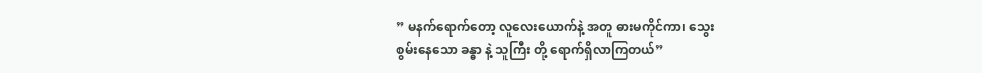” မနက်ရောက်တော့ လူလေးယောက်နဲ့ အတူ ဓားမကိုင်ကာ၊ သွေး
စွမ်းနေသော ခန္ဓာ နဲ့ သူကြီး တို့ ရောက်ရှိလာကြတယ်”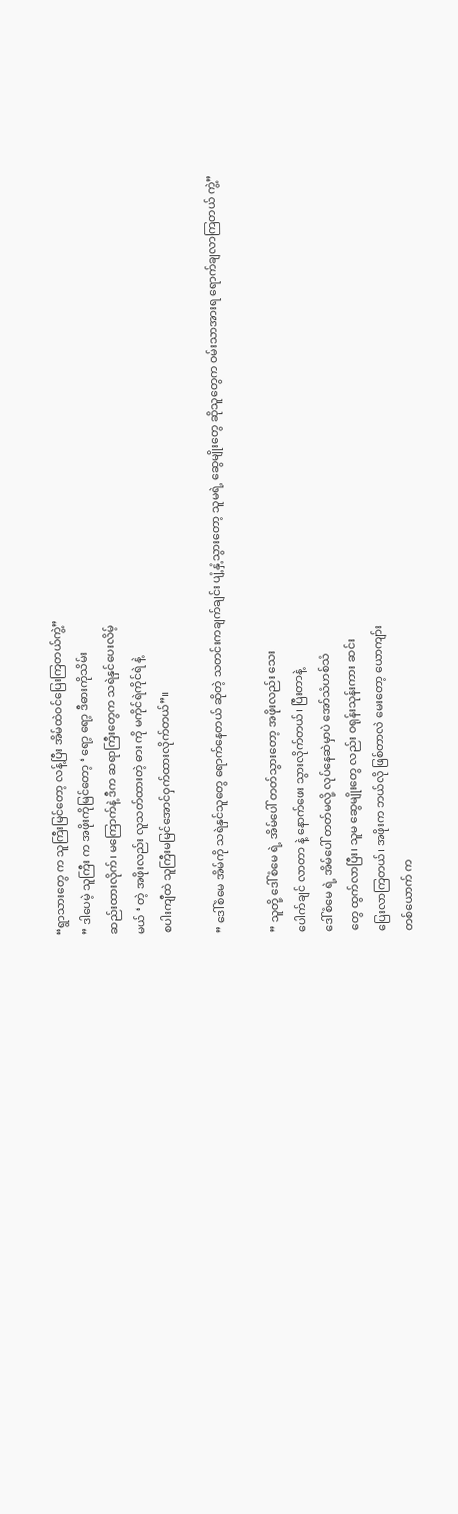“ရွာသားတွေ က သူကြီးမြင်တော့ လန့်ပြီး အိမ်ထဲဝင်ပြေးကြတယ်ကွဲ့”
” ဒါပေမဲ့ သူကြီး က အဖိုးကိုမြင်တော့ ‘ ရော့ ရော့ ဒီဓားကိုသိမ်း
ဆည်းထားလိုက်၊ မကြောက်နဲ့ ဒီက ဆရာကြီးတွေက သရဲနှင်ပေးလိမ့်
မယ် ‘ တဲ့ အဖိုးလည်း လူသတ်ထားတဲ့ ဓား ကို မကိုင်ရဲကိုင်ရဲ နဲ့
စပါးကျီထဲ သူကြီးမမြင်အောင်ဝှက်ထားလိုက်တယ်”။

” ဒေါ်စံမေ အိမ်ကို သရဲနှင်သူတွေ ရောက်နေတယ် ဆိုတဲ့ သတင်းကချက်ချင်း ပျံ့နှံ့သွားတော့ သူမရဲ့ ဆွေမျိုးတွေ ဆိုသူတွေက ဝမ်းသာအားရ ရောက်ချလာကြတယ် ကွဲ့”

” သူတို့ ဒေါ်စံမေ ရဲ့ အိမ်ပေါ် တတ်သွားတော့ အဖိုးလည်း သေး
ပေါက်ချင် လာတာ နဲ့ နောက်ဖေး သွားလိုက်တယ်၊ ပြီးတာနဲ့
ဒေါ်စံမေ ရဲ့ အိမ်ပေါ် တတ်မလို့ လုပ်နေဆဲမှာပဲ အော်သံဟစ်သံ
တွေ ထွက်လာပြီး၊ သူမ ဆွေမျိုးတွေ လည်း ဝရုန်းသုန်းကား ဆင်း
ပြေးလာကြတယ်၊ အဖိုးက ဘယ်လို ဖြစ်တာလဲ မေးတော့ ယောကျာ်း
တစ်ယောက် က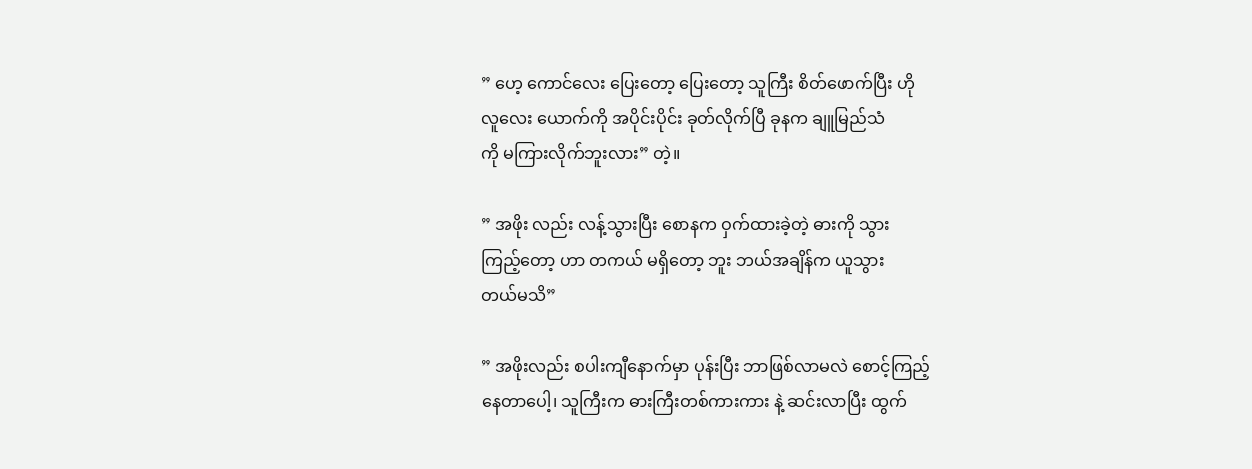” ဟေ့ ကောင်လေး ပြေးတော့ ပြေးတော့ သူကြီး စိတ်ဖောက်ပြီး ဟို
လူလေး ယောက်ကို အပိုင်းပိုင်း ခုတ်လိုက်ပြီ ခုနက ချူမြည်သံ
ကို မကြားလိုက်ဘူးလား” တဲ့။

” အဖိုး လည်း လန့်သွားပြီး စောနက ဝှက်ထားခဲ့တဲ့ ဓားကို သွား
ကြည့်တော့ ဟာ တကယ် မရှိတော့ ဘူး ဘယ်အချိန်က ယူသွား
တယ်မသိ”

” အဖိုးလည်း စပါးကျီနောက်မှာ ပုန်းပြီး ဘာဖြစ်လာမလဲ စောင့်ကြည့်
နေတာပေါ့၊ သူကြီးက ဓားကြီးတစ်ကားကား နဲ့ ဆင်းလာပြီး ထွက်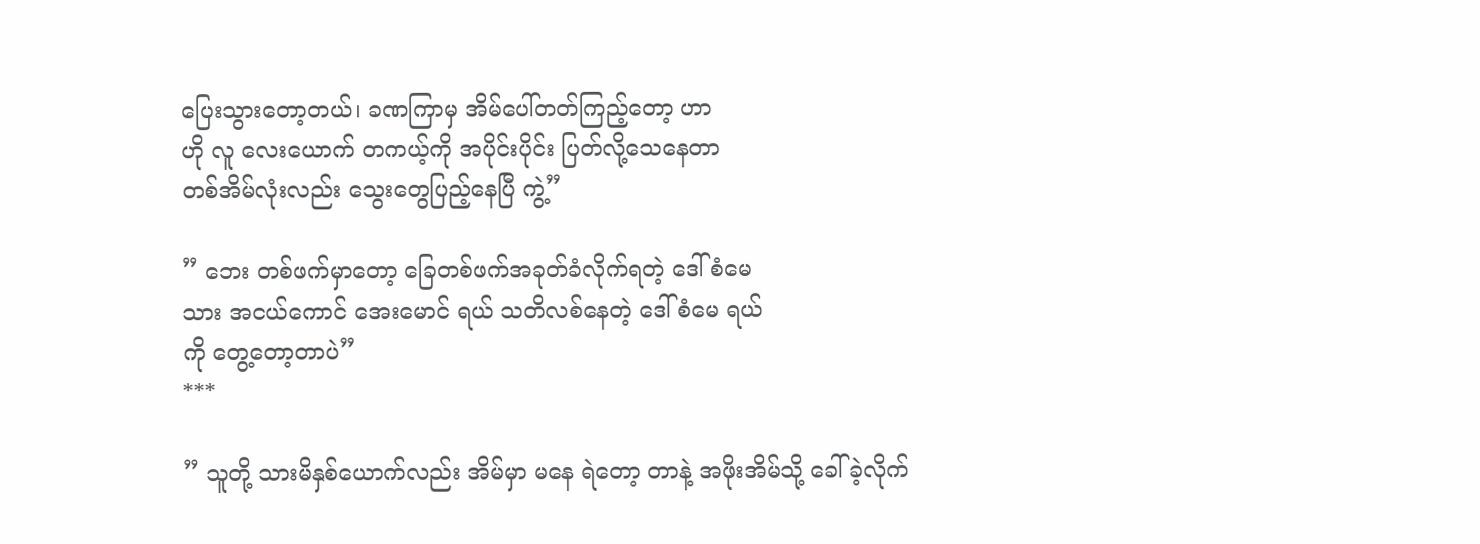ပြေးသွားတော့တယ်၊ ခဏကြာမှ အိမ်ပေါ်တတ်ကြည့်တော့ ဟာ
ဟို လူ လေးယောက် တကယ့်ကို အပိုင်းပိုင်း ပြတ်လို့သေနေတာ
တစ်အိမ်လုံးလည်း သွေးတွေပြည့်နေပြီ ကွဲ့”

” ဘေး တစ်ဖက်မှာတော့ ခြေတစ်ဖက်အခုတ်ခံလိုက်ရတဲ့ ဒေါ်စံမေ
သား အငယ်ကောင် အေးမောင် ရယ် သတိလစ်နေတဲ့ ဒေါ်စံမေ ရယ်
ကို တွေ့တော့တာပဲ”
***

” သူတို့ သားမိနှစ်ယောက်လည်း အိမ်မှာ မနေ ရဲတော့ တာနဲ့ အဖိုးအိမ်သို့ ခေါ်ခဲ့လိုက်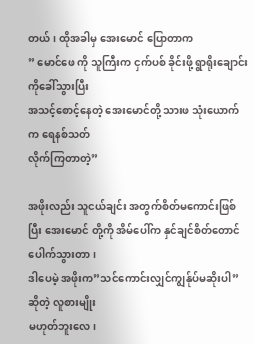တယ်၊ ထိုအခါမှ အေးမောင် ပြောတာက
” မောင်ဖေ ကို သူကြီးက ငှက်ပစ် ခိုင်းဖို့ ရွာရိုးချောင်းကိုခေါ်သွားပြီး
အသင့်စောင့်နေတဲ့ အေးမောင်တို့ သားဖ သုံးယောက် က ရေနစ်သတ်
လိုက်ကြတာတဲ့”

အဖိုးလည်း သူငယ်ချင်း အတွက်စိတ်မကောင်းဖြစ်ပြီး အေးမောင် တို့ကို အိမ်ပေါ်က နှင်ချင်စိတ်တောင်ပေါက်သွားတာ၊
ဒါပေမဲ့ အဖိုးက”သင်ကောင်းလျှင်ကျွန်ုပ်မဆိုးပါ” ဆိုတဲ့ လူစားမျိုး
မဟုတ်ဘူးလေ၊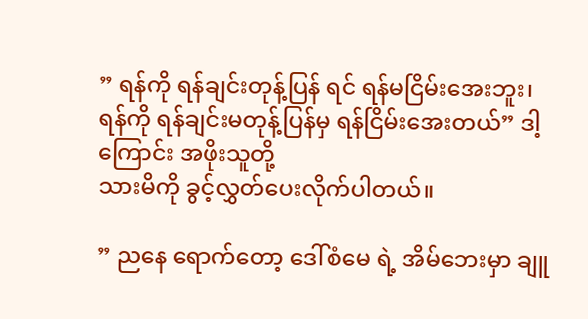” ရန်ကို ရန်ချင်းတုန့်ပြန် ရင် ရန်မငြိမ်းအေးဘူး၊
ရန်ကို ရန်ချင်းမတုန့်ပြန်မှ ရန်ငြိမ်းအေးတယ်” ဒါ့ကြောင်း အဖိုးသူတို့
သားမိကို ခွင့်လွှတ်ပေးလိုက်ပါတယ်။

” ညနေ ရောက်တော့ ဒေါ်စံမေ ရဲ့ အိမ်ဘေးမှာ ချူ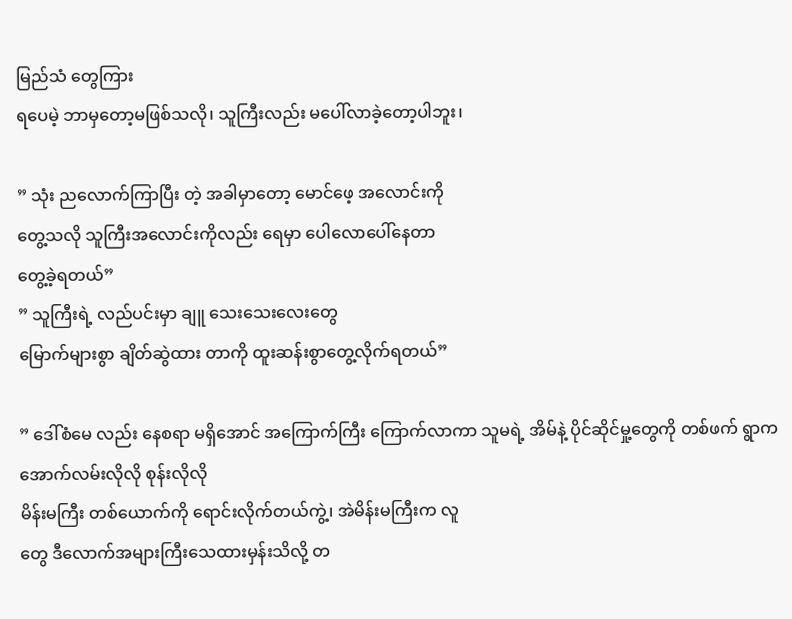မြည်သံ တွေကြား
ရပေမဲ့ ဘာမှတော့မဖြစ်သလို၊ သူကြီးလည်း မပေါ်လာခဲ့တော့ပါဘူး၊

” သုံး ညလောက်ကြာပြီး တဲ့ အခါမှာတော့ မောင်ဖေ့ အလောင်းကို
တွေ့သလို သူကြီးအလောင်းကိုလည်း ရေမှာ ပေါလောပေါ်နေတာ
တွေ့ခဲ့ရတယ်”
” သူကြီးရဲ့ လည်ပင်းမှာ ချူ သေးသေးလေးတွေ
မြောက်များစွာ ချိတ်ဆွဲထား တာကို ထူးဆန်းစွာတွေ့လိုက်ရတယ်”

” ဒေါ်စံမေ လည်း နေစရာ မရှိအောင် အကြောက်ကြီး ကြောက်လာကာ သူမရဲ့ အိမ်နဲ့ ပိုင်ဆိုင်မှု့တွေကို တစ်ဖက် ရွာက အောက်လမ်းလိုလို စုန်းလိုလို
မိန်းမကြီး တစ်ယောက်ကို ရောင်းလိုက်တယ်ကွဲ့၊ အဲမိန်းမကြီးက လူ
တွေ ဒီလောက်အများကြီးသေထားမှန်းသိလို့ တ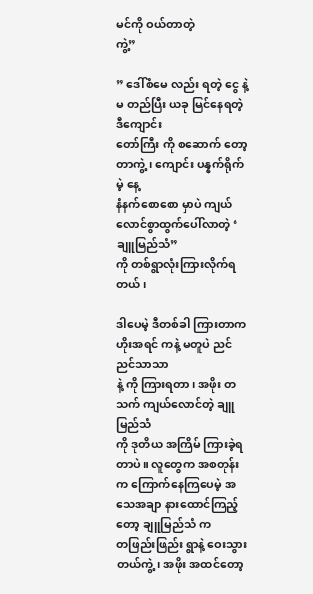မင်ကို ဝယ်တာတဲ့
ကွဲ့”

” ဒေါ်စံမေ လည်း ရတဲ့ ငွေ နဲ့ မ တည်ပြီး ယခု မြင်နေရတဲ့ဒီကျောင်း
တော်ကြီး ကို စဆောက် တော့တာကွဲ့၊ ကျောင်း ပန္နက်ရိုက်မဲ့ နေ့
နံနက်စောစော မှာပဲ ကျယ်လောင်စွာထွက်ပေါ်လာတဲ့ ‘ ချူမြည်သံ”
ကို တစ်ရွာလုံးကြားလိုက်ရတယ်၊

ဒါပေမဲ့ ဒီတစ်ခါ ကြားတာက ဟိုးအရင် ကနဲ့ မတူပဲ ညင်ညင်သာသာ
နဲ့ ကို ကြားရတာ၊ အဖိုး တသက် ကျယ်လောင်တဲ့ ချူမြည်သံ
ကို ဒုတိယ အကြိမ် ကြားခဲ့ရတာပဲ။ လူတွေက အစတုန်းက ကြောက်နေကြပေမဲ့ အသေအချာ နားထောင်ကြည့်တော့ ချူမြည်သံ က
တဖြည်းဖြည်း ရွာနဲ့ ဝေးသွားတယ်ကွဲ့၊ အဖိုး အထင်တော့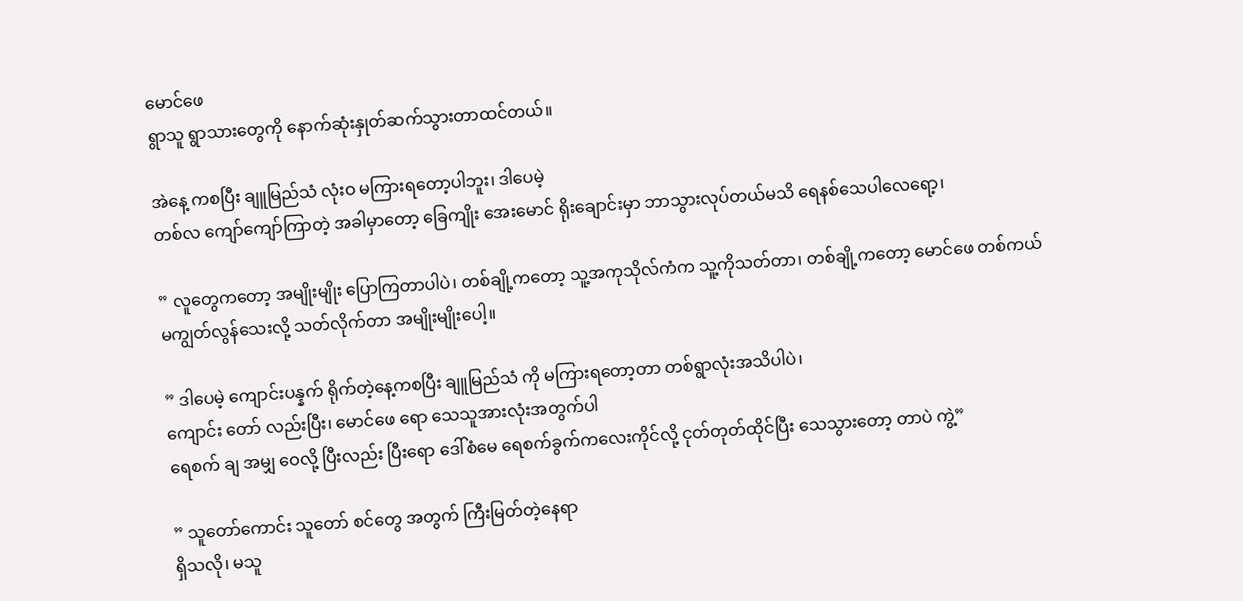မောင်ဖေ
ရွာသူ ရွာသားတွေကို နောက်ဆုံးနှုတ်ဆက်သွားတာထင်တယ်။

အဲနေ့ ကစပြီး ချူမြည်သံ လုံးဝ မကြားရတော့ပါဘူး၊ ဒါပေမဲ့
တစ်လ ကျော်ကျော်ကြာတဲ့ အခါမှာတော့ ခြေကျိုး အေးမောင် ရိုးချောင်းမှာ ဘာသွားလုပ်တယ်မသိ ရေနစ်သေပါလေရော့၊

” လူတွေကတော့ အမျိုးမျိုး ပြောကြတာပါပဲ၊ တစ်ချို့ကတော့ သူ့အကုသိုလ်ကံက သူ့ကိုသတ်တာ၊ တစ်ချို့ကတော့ မောင်ဖေ တစ်ကယ်
မကျွတ်လွန်သေးလို့ သတ်လိုက်တာ အမျိုးမျိုးပေါ့။

” ဒါပေမဲ့ ကျောင်းပန္နက် ရိုက်တဲ့နေ့ကစပြီး ချူမြည်သံ ကို မကြားရတော့တာ တစ်ရွာလုံးအသိပါပဲ၊
ကျောင်း တော် လည်းပြီး၊ မောင်ဖေ ရော သေသူအားလုံးအတွက်ပါ
ရေစက် ချ အမျှ ဝေလို့ ပြီးလည်း ပြီးရော ဒေါ်စံမေ ရေစက်ခွက်ကလေးကိုင်လို့ ငုတ်တုတ်ထိုင်ပြီး သေသွားတော့ တာပဲ ကွဲ့”

” သူတော်ကောင်း သူတော် စင်တွေ အတွက် ကြီးမြတ်တဲ့နေရာ
ရှိသလို၊ မသူ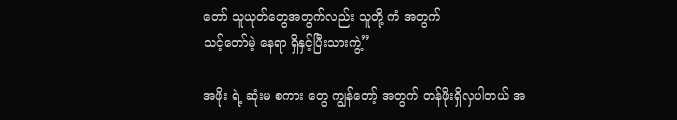တော် သူယုတ်တွေအတွက်လည်း သူတို့ ကံ အတွက်
သင့်တော်မဲ့ နေရာ ရှိနှင့်ပြီးသားကွဲ့”

အဖိုး ရဲ့ ဆုံးမ စကား တွေ ကျွန်တော့် အတွက် တန်ဖိုးရှိလှပါတယ် အ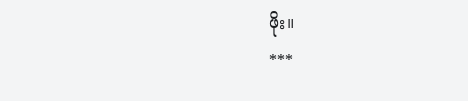ဖိုး။
***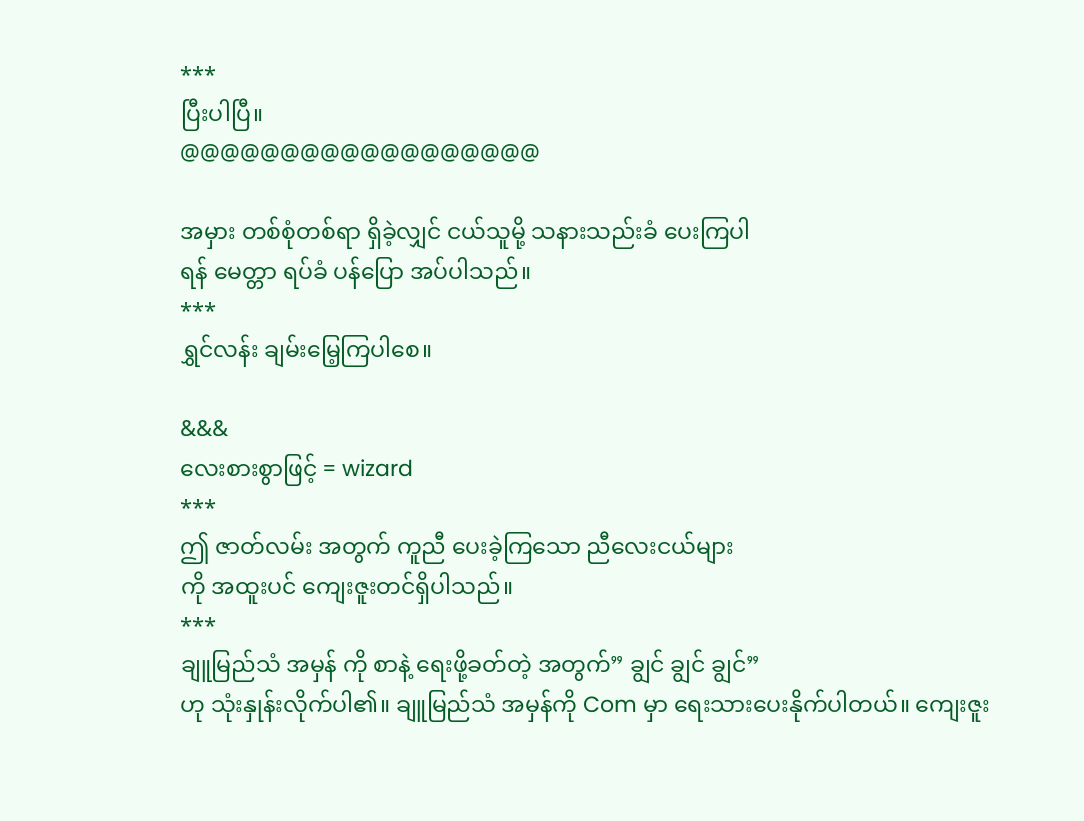***
ပြီးပါပြီ။
@@@@@@@@@@@@@@@@@@

အမှား တစ်စုံတစ်ရာ ရှိခဲ့လျှင် ငယ်သူမို့ သနားသည်းခံ ပေးကြပါ
ရန် မေတ္တာ ရပ်ခံ ပန်ပြော အပ်ပါသည်။
***
ရွှင်လန်း ချမ်းမြေ့ကြပါစေ။

&&&
လေးစားစွာဖြင့် = wizard
***
ဤ ဇာတ်လမ်း အတွက် ကူညီ ပေးခဲ့ကြသော ညီလေးငယ်များ
ကို အထူးပင် ကျေးဇူးတင်ရှိပါသည်။
***
ချူမြည်သံ အမှန် ကို စာနဲ့ ရေးဖို့ခတ်တဲ့ အတွက်” ချွင် ချွင် ချွင်”
ဟု သုံးနှုန်းလိုက်ပါ၏။ ချူမြည်သံ အမှန်ကို Com မှာ ရေးသားပေးနိုက်ပါတယ်။ ကျေးဇူး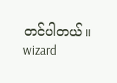တင်ပါတယ်။
wizard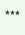***